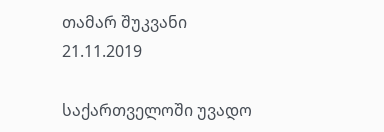თამარ შუკვანი
21.11.2019

საქართველოში უვადო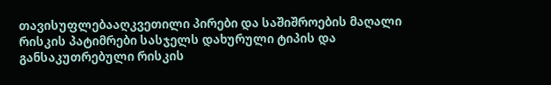თავისუფლებააღკვეთილი პირები და საშიშროების მაღალი რისკის პატიმრები სასჯელს დახურული ტიპის და განსაკუთრებული რისკის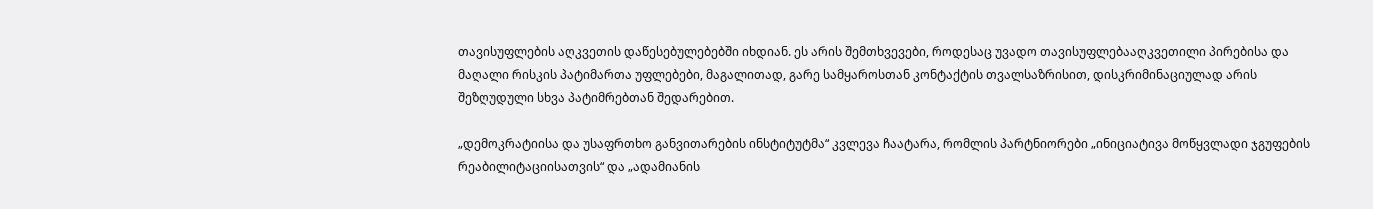თავისუფლების აღკვეთის დაწესებულებებში იხდიან. ეს არის შემთხვევები, როდესაც უვადო თავისუფლებააღკვეთილი პირებისა და მაღალი რისკის პატიმართა უფლებები, მაგალითად, გარე სამყაროსთან კონტაქტის თვალსაზრისით, დისკრიმინაციულად არის შეზღუდული სხვა პატიმრებთან შედარებით.

„დემოკრატიისა და უსაფრთხო განვითარების ინსტიტუტმა“ კვლევა ჩაატარა, რომლის პარტნიორები „ინიციატივა მოწყვლადი ჯგუფების რეაბილიტაციისათვის“ და „ადამიანის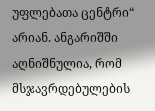უფლებათა ცენტრი“ არიან. ანგარიშში აღნიშნულია, რომ მსჯავრდებულების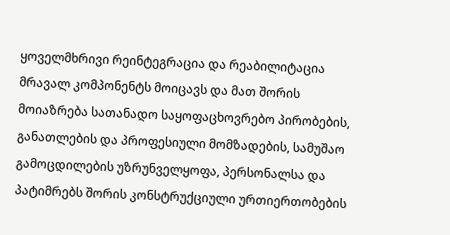ყოველმხრივი რეინტეგრაცია და რეაბილიტაცია მრავალ კომპონენტს მოიცავს და მათ შორის მოიაზრება სათანადო საყოფაცხოვრებო პირობების, განათლების და პროფესიული მომზადების, სამუშაო გამოცდილების უზრუნველყოფა, პერსონალსა და პატიმრებს შორის კონსტრუქციული ურთიერთობების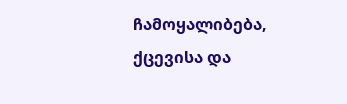ჩამოყალიბება, ქცევისა და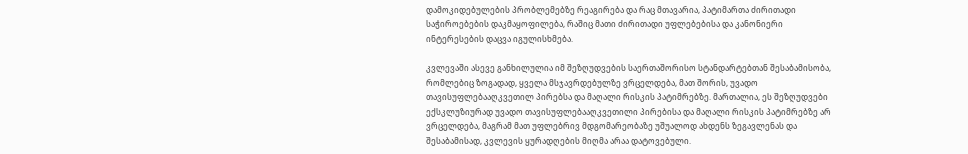დამოკიდებულების პრობლემებზე რეაგირება და რაც მთავარია, პატიმართა ძირითადი საჭიროებების დაკმაყოფილება, რაშიც მათი ძირითადი უფლებებისა და კანონიერი ინტერესების დაცვა იგულისხმება.

კვლევაში ასევე განხილულია იმ შეზღუდვების საერთაშორისო სტანდარტებთან შესაბამისობა, რომლებიც ზოგადად, ყველა მსჯავრდებულზე ვრცელდება, მათ შორის, უვადო თავისუფლებააღკვეთილ პირებსა და მაღალი რისკის პატიმრებზე. მართალია, ეს შეზღუდვები ექსკლუზიურად უვადო თავისუფლებააღკვეთილი პირებისა და მაღალი რისკის პატიმრებზე არ ვრცელდება, მაგრამ მათ უფლებრივ მდგომარეობაზე უშუალოდ ახდენს ზეგავლენას და შესაბამისად, კვლევის ყურადღების მიღმა არაა დატოვებული.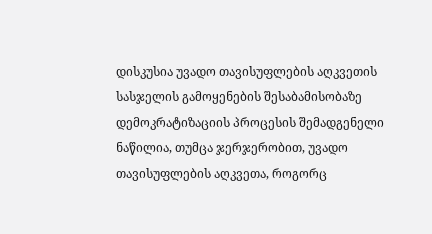დისკუსია უვადო თავისუფლების აღკვეთის სასჯელის გამოყენების შესაბამისობაზე დემოკრატიზაციის პროცესის შემადგენელი ნაწილია, თუმცა ჯერჯერობით, უვადო თავისუფლების აღკვეთა, როგორც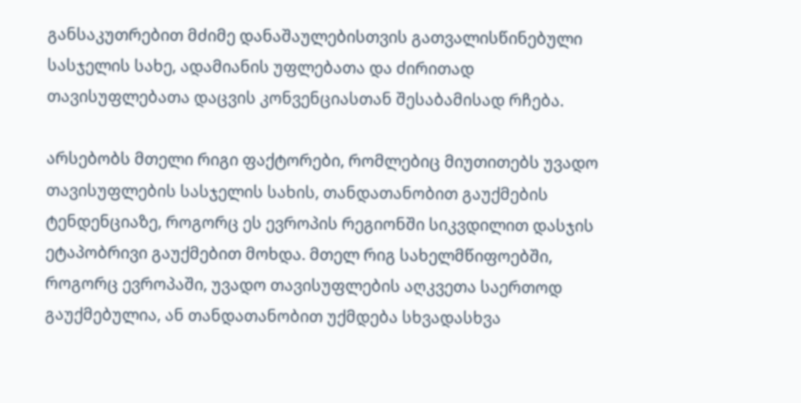განსაკუთრებით მძიმე დანაშაულებისთვის გათვალისწინებული სასჯელის სახე, ადამიანის უფლებათა და ძირითად თავისუფლებათა დაცვის კონვენციასთან შესაბამისად რჩება.

არსებობს მთელი რიგი ფაქტორები, რომლებიც მიუთითებს უვადო თავისუფლების სასჯელის სახის, თანდათანობით გაუქმების ტენდენციაზე, როგორც ეს ევროპის რეგიონში სიკვდილით დასჯის ეტაპობრივი გაუქმებით მოხდა. მთელ რიგ სახელმწიფოებში, როგორც ევროპაში, უვადო თავისუფლების აღკვეთა საერთოდ გაუქმებულია, ან თანდათანობით უქმდება სხვადასხვა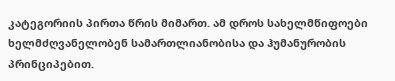კატეგორიის პირთა წრის მიმართ. ამ დროს სახელმწიფოები ხელმძღვანელობენ სამართლიანობისა და ჰუმანურობის პრინციპებით.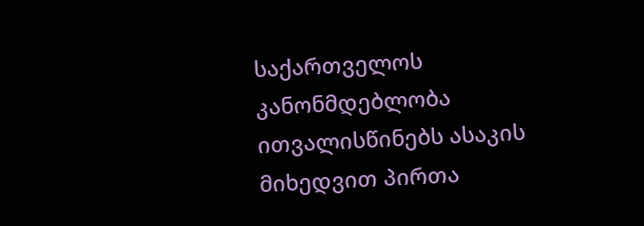საქართველოს კანონმდებლობა ითვალისწინებს ასაკის მიხედვით პირთა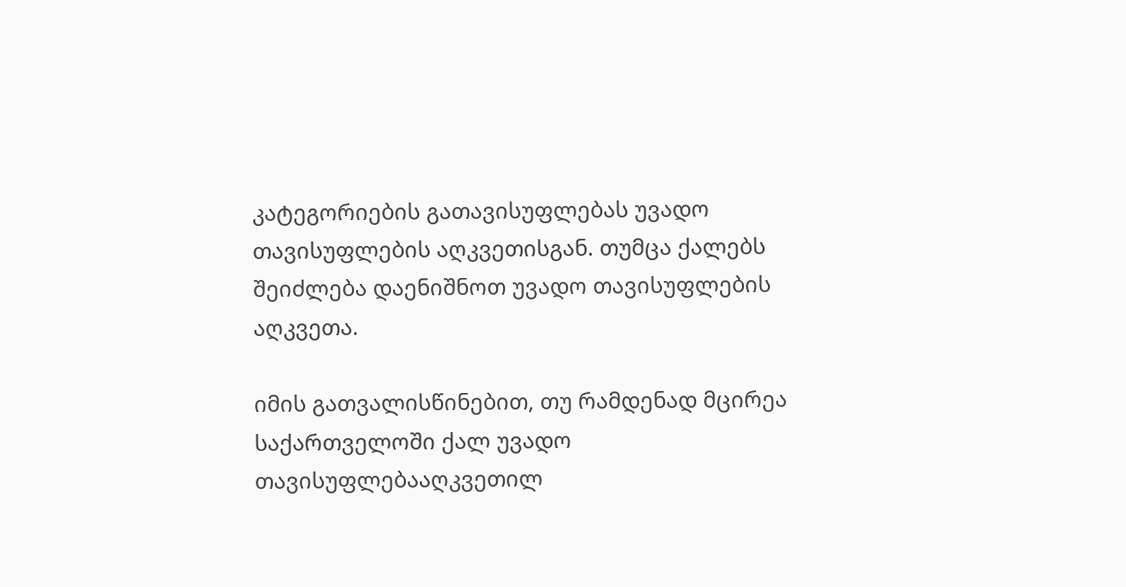კატეგორიების გათავისუფლებას უვადო თავისუფლების აღკვეთისგან. თუმცა ქალებს შეიძლება დაენიშნოთ უვადო თავისუფლების აღკვეთა.

იმის გათვალისწინებით, თუ რამდენად მცირეა საქართველოში ქალ უვადო თავისუფლებააღკვეთილ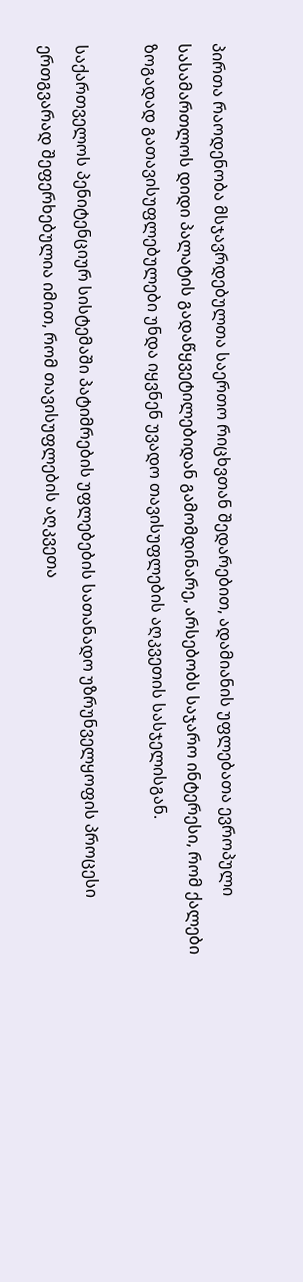პირთა რაოდენობა მსჯავრდებულთა საერთო რიცხვთან შედარებით, ადამიანის უფლებათა ევროპული სასამართლოს დიდი პალატის გადაწყვეტილებიდან გამომდინარე, არსებობს საჯარო ინტერესი, რომ ქალები ზოგადად გათავისუფლებულები უნდა იყვნენ უვადო თავისუფლების აღკვეთის სასჯელისგან.

საქართველოს პენიტენციურ სისტემაში პატიმრების უფლებების სათანადო უზრუნველყოფის პროცესი ერთგვარად შეფერხებულია იმით, რომ თავისუფლების აღკვეთა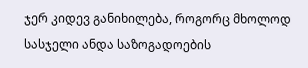ჯერ კიდევ განიხილება, როგორც მხოლოდ სასჯელი ანდა საზოგადოების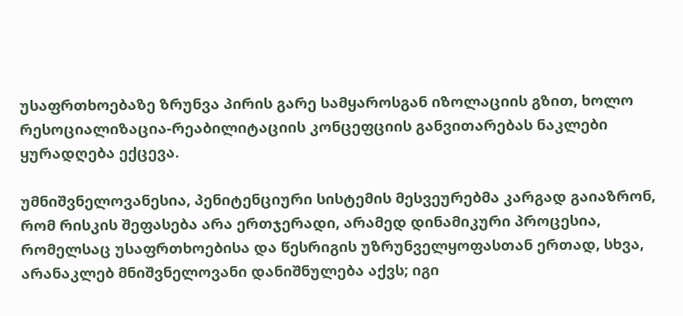უსაფრთხოებაზე ზრუნვა პირის გარე სამყაროსგან იზოლაციის გზით, ხოლო რესოციალიზაცია-რეაბილიტაციის კონცეფციის განვითარებას ნაკლები ყურადღება ექცევა.

უმნიშვნელოვანესია, პენიტენციური სისტემის მესვეურებმა კარგად გაიაზრონ, რომ რისკის შეფასება არა ერთჯერადი, არამედ დინამიკური პროცესია, რომელსაც უსაფრთხოებისა და წესრიგის უზრუნველყოფასთან ერთად, სხვა, არანაკლებ მნიშვნელოვანი დანიშნულება აქვს; იგი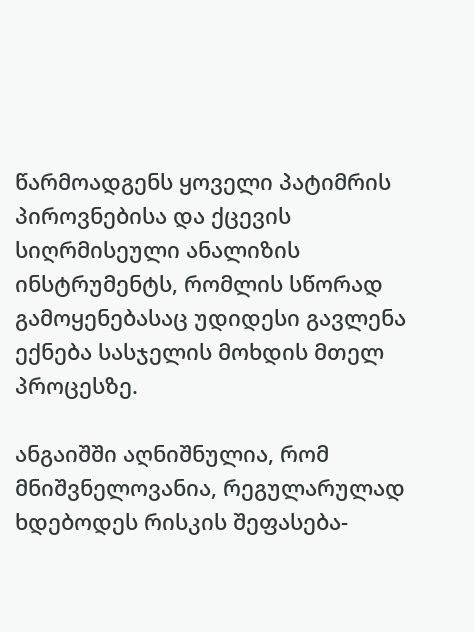წარმოადგენს ყოველი პატიმრის პიროვნებისა და ქცევის სიღრმისეული ანალიზის ინსტრუმენტს, რომლის სწორად გამოყენებასაც უდიდესი გავლენა ექნება სასჯელის მოხდის მთელ პროცესზე.

ანგაიშში აღნიშნულია, რომ მნიშვნელოვანია, რეგულარულად ხდებოდეს რისკის შეფასება-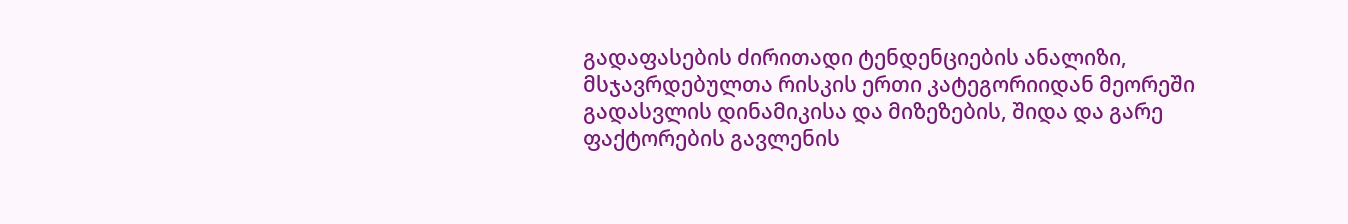გადაფასების ძირითადი ტენდენციების ანალიზი, მსჯავრდებულთა რისკის ერთი კატეგორიიდან მეორეში გადასვლის დინამიკისა და მიზეზების, შიდა და გარე ფაქტორების გავლენის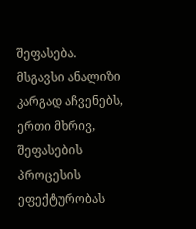შეფასება. მსგავსი ანალიზი კარგად აჩვენებს, ერთი მხრივ, შეფასების პროცესის ეფექტურობას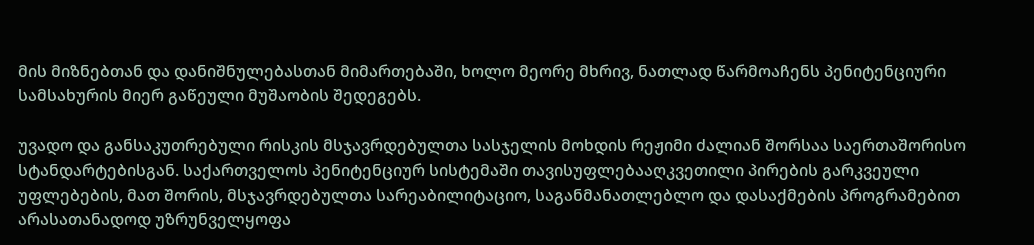მის მიზნებთან და დანიშნულებასთან მიმართებაში, ხოლო მეორე მხრივ, ნათლად წარმოაჩენს პენიტენციური სამსახურის მიერ გაწეული მუშაობის შედეგებს.

უვადო და განსაკუთრებული რისკის მსჯავრდებულთა სასჯელის მოხდის რეჟიმი ძალიან შორსაა საერთაშორისო სტანდარტებისგან. საქართველოს პენიტენციურ სისტემაში თავისუფლებააღკვეთილი პირების გარკვეული უფლებების, მათ შორის, მსჯავრდებულთა სარეაბილიტაციო, საგანმანათლებლო და დასაქმების პროგრამებით არასათანადოდ უზრუნველყოფა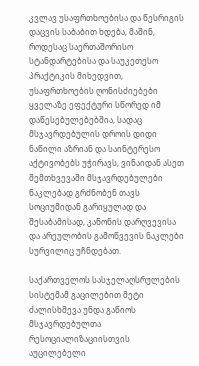კვლავ უსაფრთხოებისა და წესრიგის დაცვის საბაბით ხდება, მაშინ, როდესაც საერთაშორისო სტანდარტებისა და საუკეთესო პრაქტიკის მიხედვით, უსაფრთხოების ღონისძიებები ყველაზე ეფექტური სწორედ იმ დაწესებულებებშია, სადაც მსჯავრდებულის დროის დიდი ნაწილი აზრიან და საინტერესო აქტივობებს უჭირავს, ვინაიდან ასეთ შემთხვევაში მსჯავრდებულები ნაკლებად გრძნობენ თავს სოციუმიდან გარიყულად და შესაბამისად, კანონის დარღვევისა და არეულობის გამოწვევის ნაკლები სურვილიც უჩნდებათ.

საქართველოს სასჯელაღსრულების სისტემამ გაცილებით მეტი ძალისხმევა უნდა გაწიოს მსჯავრდებულთა რესოციალიზაციისთვის აუცილებელი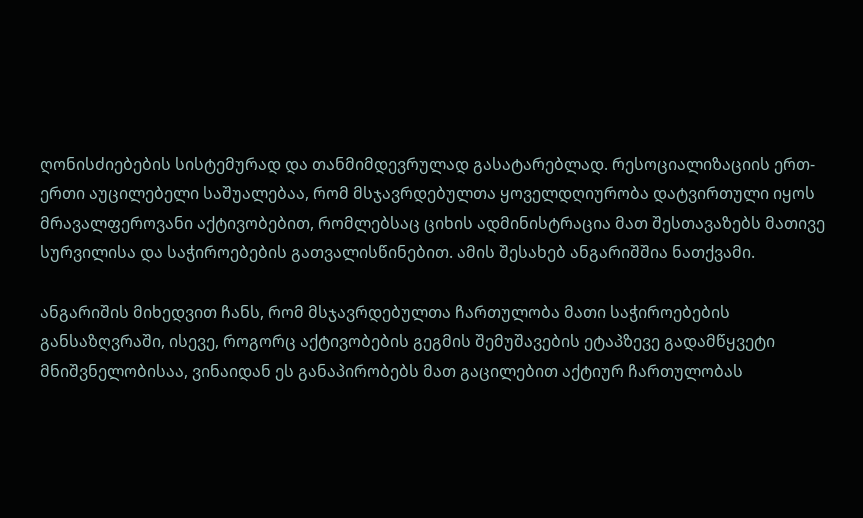ღონისძიებების სისტემურად და თანმიმდევრულად გასატარებლად. რესოციალიზაციის ერთ-ერთი აუცილებელი საშუალებაა, რომ მსჯავრდებულთა ყოველდღიურობა დატვირთული იყოს მრავალფეროვანი აქტივობებით, რომლებსაც ციხის ადმინისტრაცია მათ შესთავაზებს მათივე სურვილისა და საჭიროებების გათვალისწინებით. ამის შესახებ ანგარიშშია ნათქვამი.

ანგარიშის მიხედვით ჩანს, რომ მსჯავრდებულთა ჩართულობა მათი საჭიროებების განსაზღვრაში, ისევე, როგორც აქტივობების გეგმის შემუშავების ეტაპზევე გადამწყვეტი მნიშვნელობისაა, ვინაიდან ეს განაპირობებს მათ გაცილებით აქტიურ ჩართულობას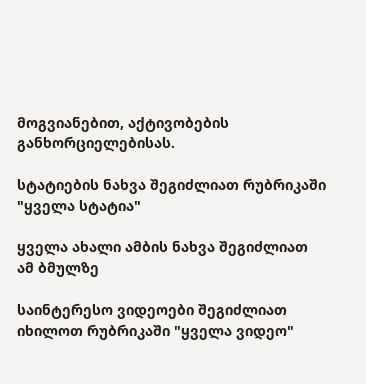მოგვიანებით, აქტივობების განხორციელებისას.

სტატიების ნახვა შეგიძლიათ რუბრიკაში "ყველა სტატია"

ყველა ახალი ამბის ნახვა შეგიძლიათ ამ ბმულზე

საინტერესო ვიდეოები შეგიძლიათ იხილოთ რუბრიკაში "ყველა ვიდეო"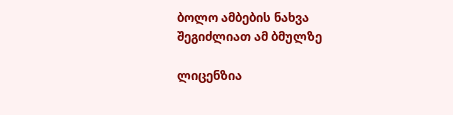ბოლო ამბების ნახვა შეგიძლიათ ამ ბმულზე

ლიცენზია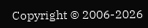Copyright © 2006-2026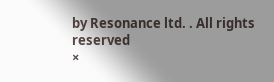by Resonance ltd. . All rights reserved
×